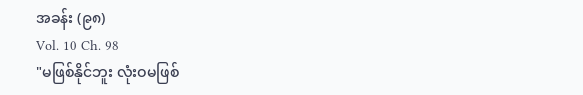အခန်း (၉၈)
Vol. 10 Ch. 98
"မဖြစ်နိုင်ဘူး လုံးဝမဖြစ်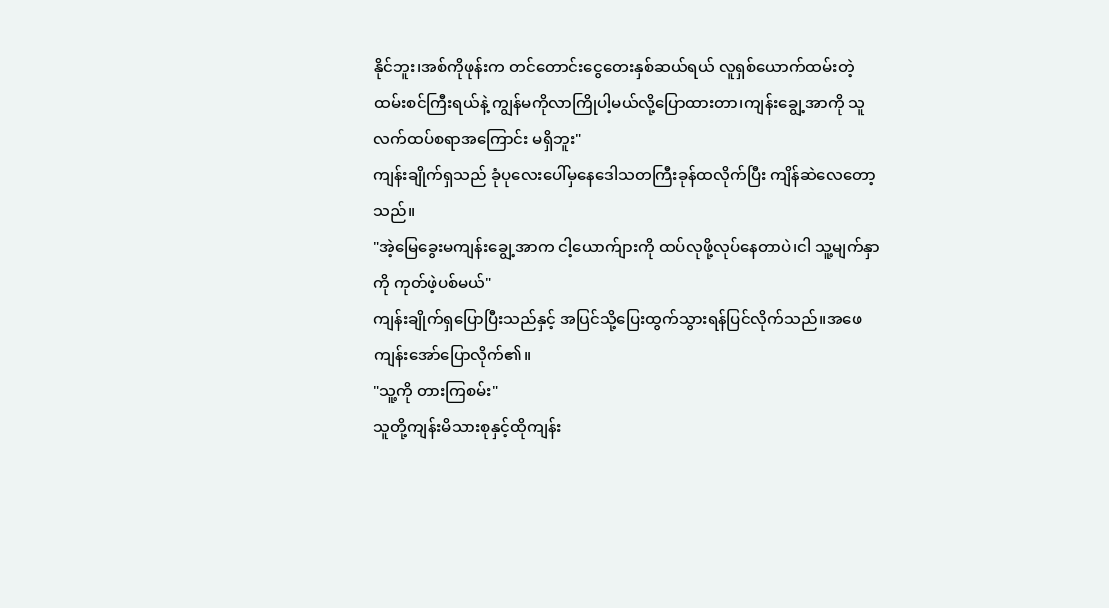နိုင်ဘူး၊အစ်ကိုဖုန်းက တင်တောင်းငွေတေးနှစ်ဆယ်ရယ် လူရှစ်ယောက်ထမ်းတဲ့ထမ်းစင်ကြီးရယ်နဲ့ ကျွန်မကိုလာကြိုပါ့မယ်လို့ပြောထားတာ၊ကျန်းချွေ့အာကို သူလက်ထပ်စရာအကြောင်း မရှိဘူး"
ကျန်းချိုက်ရှသည် ခုံပုလေးပေါ်မှနေဒေါသတကြီးခုန်ထလိုက်ပြီး ကျိန်ဆဲလေတော့သည်။
"အဲ့မြေခွေးမကျန်းချွေ့အာက ငါ့ယောက်ျားကို ထပ်လုဖို့လုပ်နေတာပဲ၊ငါ သူ့မျက်နှာကို ကုတ်ဖဲ့ပစ်မယ်"
ကျန်းချိုက်ရှပြောပြီးသည်နှင့် အပြင်သို့ပြေးထွက်သွားရန်ပြင်လိုက်သည်။အဖေကျန်းအော်ပြောလိုက်၏။
"သူ့ကို တားကြစမ်း"
သူတို့ကျန်းမိသားစုနှင့်ထိုကျန်း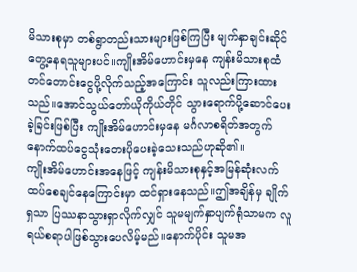မိသားစုမှာ တစ်ရွာတည်းသားများဖြစ်ကြပြီး မျက်နှာချင်းဆိုင်တွေ့နေရသူများပင်။ကျိုးအိမ်ဟောင်းမှနေ ကျန်းမိသားစုထံ တင်တောင်းငွေပို့လိုက်သည့်အကြောင်း သူလည်းကြားထားသည်။အောင်သွယ်တော်ယိုကိုယ်တိုင် သွားရောက်ပို့ဆောင်ပေးခဲ့ခြင်းဖြစ်ပြီး ကျိုးအိမ်ဟောင်းမှနေ မင်္ဂလာစရိတ်အတွက် နောက်ထပ်ငွေသုံးတေးပိုပေးခဲ့သေးသည်ဟုဆို၏။
ကျိုးအိမ်ဟောင်းအနေဖြင့် ကျန်းမိသားစုနှင့်အမြန်ဆုံးလက်ထပ်စေချင်နေကြောင်းမှာ ထင်ရှားနေသည်။ဤအချိန်မှ ချိုက်ရှသာ ပြဿနာသွားရှာလိုက်လျှင် သူမမျက်နှာပျက်ရုံသာမက လူရယ်စရာပါဖြစ်သွားပေလိမ့်မည်။နောက်ပိုင်း သူမအ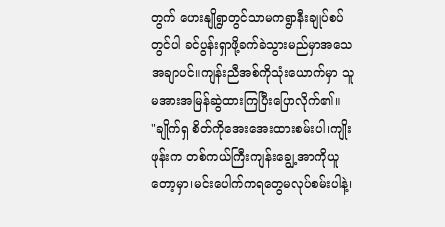တွက် ဟေးနျိုရွာတွင်သာမကရွာနီးချုပ်စပ်တွင်ပါ ခင်ပွန်းရှာဖို့ခက်ခဲသွားမည်မှာအသေအချာပင်။ကျန်းညီအစ်ကိုသုံးယောက်မှာ သူမအားအမြန်ဆွဲထားကြပြီးပြောလိုက်၏။
"ချိုက်ရှ စိတ်ကိုအေးအေးထားစမ်းပါ၊ကျိုးဖုန်းက တစ်ကယ်ကြီးကျန်းချွေ့အာကိုယူတော့မှာ၊မင်းပေါက်ကရတွေမလုပ်စမ်းပါနဲ့၊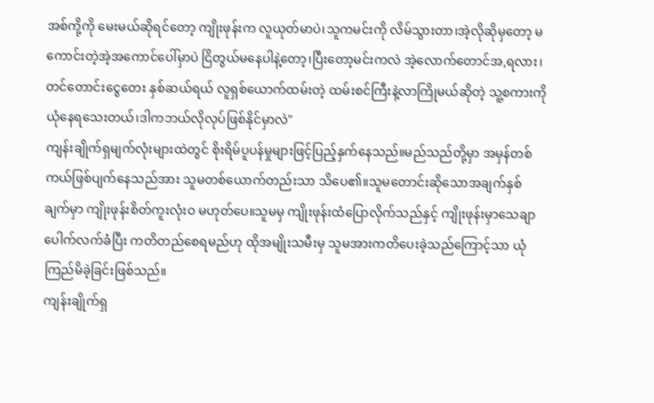အစ်ကို့ကို မေးမယ်ဆိုရင်တော့ ကျိုးဖုန်းက လူယုတ်မာပဲ၊သူကမင်းကို လိမ်သွားတာ၊အဲ့လိုဆိုမှတော့ မကောင်းတဲ့အဲ့အကောင်ပေါ်မှာပဲ ငြိတွယ်မနေပါနဲ့တော့၊ပြီးတော့မင်းကလဲ အဲ့လောက်တောင်အ,ရလား၊တင်တောင်းငွေတေး နှစ်ဆယ်ရယ် လူရှစ်ယောက်ထမ်းတဲ့ ထမ်းစင်ကြီးနဲ့လာကြိုမယ်ဆိုတဲ့ သူ့စကားကိုယုံနေရသေးတယ်၊ဒါကဘယ်လိုလုပ်ဖြစ်နိုင်မှာလဲ"
ကျန်းချိုက်ရှမျက်လုံးများထဲတွင် စိုးရိမ်ပူပန်မှုများဖြင့်ပြည့်နှက်နေသည်။မည်သည်တို့မှာ အမှန်တစ်ကယ်ဖြစ်ပျက်နေသည်အား သူမတစ်ယောက်တည်းသာ သိပေ၏။သူမတောင်းဆိုသောအချက်နှစ်ချက်မှာ ကျိုးဖုန်းစိတ်ကူးလုံးဝ မဟုတ်ပေ။သူမမှ ကျိုးဖုန်းထံပြောလိုက်သည်နှင့် ကျိုးဖုန်းမှာသေချာပေါက်လက်ခံပြီး ကတိတည်စေရမည်ဟု ထိုအမျိုးသမီးမှ သူမအားကတိပေးခဲ့သည်ကြောင့်သာ ယုံကြည်မိခဲ့ခြင်းဖြစ်သည်။
ကျန်းချိုက်ရှ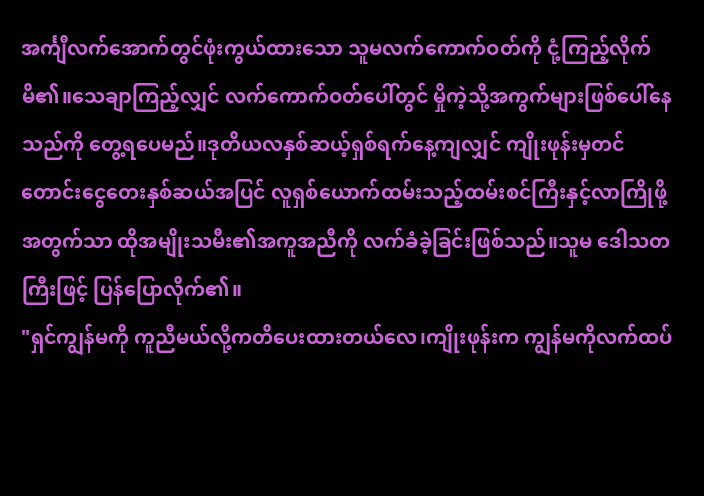အင်္ကျီလက်အောက်တွင်ဖုံးကွယ်ထားသော သူမလက်ကောက်ဝတ်ကို ငုံ့ကြည့်လိုက်မိ၏။သေချာကြည့်လျှင် လက်ကောက်ဝတ်ပေါ်တွင် မှိုကဲ့သို့အကွက်များဖြစ်ပေါ်နေသည်ကို တွေ့ရပေမည်။ဒုတိယလနှစ်ဆယ့်ရှစ်ရက်နေ့ကျလျှင် ကျိုးဖုန်းမှတင်တောင်းငွေတေးနှစ်ဆယ်အပြင် လူရှစ်ယောက်ထမ်းသည့်ထမ်းစင်ကြီးနှင့်လာကြိုဖို့အတွက်သာ ထိုအမျိုးသမီး၏အကူအညီကို လက်ခံခဲ့ခြင်းဖြစ်သည်။သူမ ဒေါသတကြီးဖြင့် ပြန်ပြောလိုက်၏။
"ရှင်ကျွန်မကို ကူညီမယ်လို့ကတိပေးထားတယ်လေ၊ကျိုးဖုန်းက ကျွန်မကိုလက်ထပ်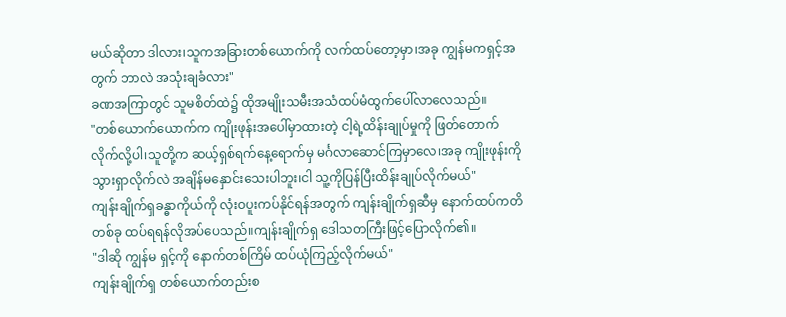မယ်ဆိုတာ ဒါလား၊သူကအခြားတစ်ယောက်ကို လက်ထပ်တော့မှာ၊အခု ကျွန်မကရှင့်အတွက် ဘာလဲ အသုံးချခံလား"
ခဏအကြာတွင် သူမစိတ်ထဲ၌ ထိုအမျိုးသမီးအသံထပ်မံထွက်ပေါ်လာလေသည်။
"တစ်ယောက်ယောက်က ကျိုးဖုန်းအပေါ်မှာထားတဲ့ ငါ့ရဲ့ထိန်းချုပ်မှုကို ဖြတ်တောက်လိုက်လို့ပါ၊သူတို့က ဆယ့်ရှစ်ရက်နေ့ရောက်မှ မင်္ဂလာဆောင်ကြမှာလေ၊အခု ကျိုးဖုန်းကိုသွားရှာလိုက်လဲ အချိန်မနှောင်းသေးပါဘူး၊ငါ သူ့ကိုပြန်ပြီးထိန်းချုပ်လိုက်မယ်"
ကျန်းချိုက်ရှခန္ဓာကိုယ်ကို လုံးဝပူးကပ်နိုင်ရန်အတွက် ကျန်းချိုက်ရှဆီမှ နောက်ထပ်ကတိတစ်ခု ထပ်ရရန်လိုအပ်ပေသည်။ကျန်းချိုက်ရှ ဒေါသတကြီးဖြင့်ပြောလိုက်၏။
"ဒါဆို ကျွန်မ ရှင့်ကို နောက်တစ်ကြိမ် ထပ်ယုံကြည့်လိုက်မယ်"
ကျန်းချိုက်ရှ တစ်ယောက်တည်းစ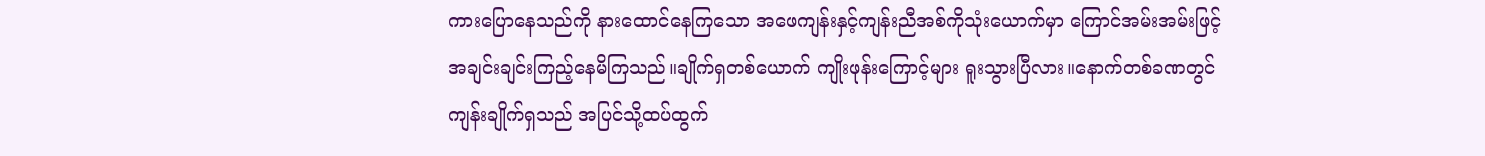ကားပြောနေသည်ကို နားထောင်နေကြသော အဖေကျန်းနှင့်ကျန်းညီအစ်ကိုသုံးယောက်မှာ ကြောင်အမ်းအမ်းဖြင့် အချင်းချင်းကြည့်နေမိကြသည်။ချိုက်ရှတစ်ယောက် ကျိုးဖုန်းကြောင့်များ ရူးသွားပြီလား။နောက်တစ်ခဏတွင် ကျန်းချိုက်ရှသည် အပြင်သို့ထပ်ထွက်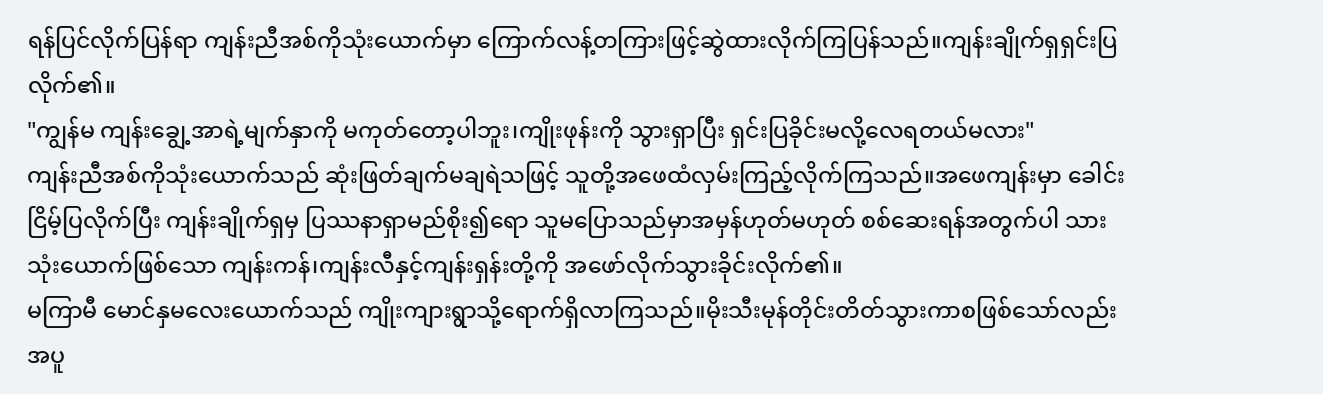ရန်ပြင်လိုက်ပြန်ရာ ကျန်းညီအစ်ကိုသုံးယောက်မှာ ကြောက်လန့်တကြားဖြင့်ဆွဲထားလိုက်ကြပြန်သည်။ကျန်းချိုက်ရှရှင်းပြလိုက်၏။
"ကျွန်မ ကျန်းချွေ့အာရဲ့မျက်နှာကို မကုတ်တော့ပါဘူး၊ကျိုးဖုန်းကို သွားရှာပြီး ရှင်းပြခိုင်းမလို့လေရတယ်မလား"
ကျန်းညီအစ်ကိုသုံးယောက်သည် ဆုံးဖြတ်ချက်မချရဲသဖြင့် သူတို့အဖေထံလှမ်းကြည့်လိုက်ကြသည်။အဖေကျန်းမှာ ခေါင်းငြိမ့်ပြလိုက်ပြီး ကျန်းချိုက်ရှမှ ပြဿနာရှာမည်စိုး၍ရော သူမပြောသည်မှာအမှန်ဟုတ်မဟုတ် စစ်ဆေးရန်အတွက်ပါ သားသုံးယောက်ဖြစ်သော ကျန်းကန်၊ကျန်းလီနှင့်ကျန်းရှန်းတို့ကို အဖော်လိုက်သွားခိုင်းလိုက်၏။
မကြာမီ မောင်နှမလေးယောက်သည် ကျိုးကျားရွာသို့ရောက်ရှိလာကြသည်။မိုးသီးမုန်တိုင်းတိတ်သွားကာစဖြစ်သော်လည်း အပူ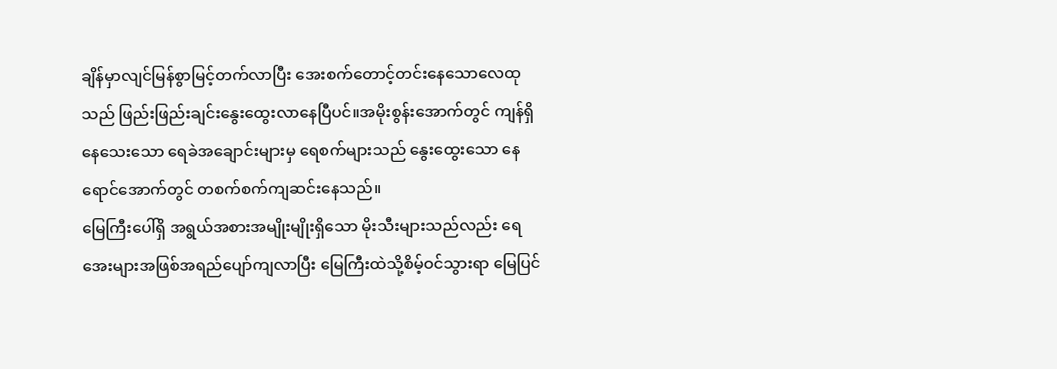ချိန်မှာလျင်မြန်စွာမြင့်တက်လာပြီး အေးစက်တောင့်တင်းနေသောလေထုသည် ဖြည်းဖြည်းချင်းနွေးထွေးလာနေပြီပင်။အမိုးစွန်းအောက်တွင် ကျန်ရှိနေသေးသော ရေခဲအချောင်းများမှ ရေစက်များသည် နွေးထွေးသော နေရောင်အောက်တွင် တစက်စက်ကျဆင်းနေသည်။
မြေကြီးပေါ်ရှိ အရွယ်အစားအမျိုးမျိုးရှိသော မိုးသီးများသည်လည်း ရေအေးများအဖြစ်အရည်ပျော်ကျလာပြီး မြေကြီးထဲသို့စိမ့်ဝင်သွားရာ မြေပြင်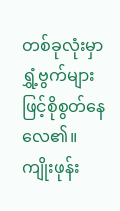တစ်ခုလုံးမှာ ရွှံ့ဗွက်များဖြင့်စိုစွတ်နေလေ၏။ကျိုးဖုန်း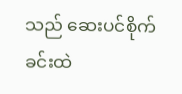သည် ဆေးပင်စိုက်ခင်းထဲ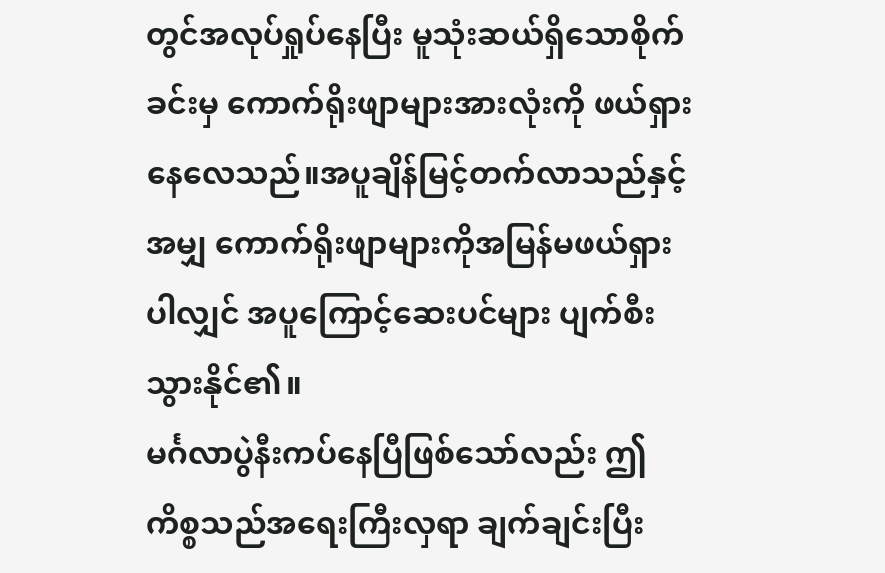တွင်အလုပ်ရှုပ်နေပြီး မူသုံးဆယ်ရှိသောစိုက်ခင်းမှ ကောက်ရိုးဖျာများအားလုံးကို ဖယ်ရှားနေလေသည်။အပူချိန်မြင့်တက်လာသည်နှင့်အမျှ ကောက်ရိုးဖျာများကိုအမြန်မဖယ်ရှားပါလျှင် အပူကြောင့်ဆေးပင်များ ပျက်စီးသွားနိုင်၏။
မင်္ဂလာပွဲနီးကပ်နေပြီဖြစ်သော်လည်း ဤကိစ္စသည်အရေးကြီးလှရာ ချက်ချင်းပြီး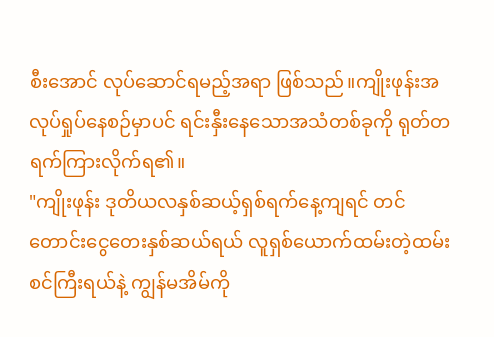စီးအောင် လုပ်ဆောင်ရမည့်အရာ ဖြစ်သည်။ကျိုးဖုန်းအလုပ်ရှုပ်နေစဉ်မှာပင် ရင်းနှီးနေသောအသံတစ်ခုကို ရုတ်တရက်ကြားလိုက်ရ၏။
"ကျိုးဖုန်း ဒုတိယလနှစ်ဆယ့်ရှစ်ရက်နေ့ကျရင် တင်တောင်းငွေတေးနှစ်ဆယ်ရယ် လူရှစ်ယောက်ထမ်းတဲ့ထမ်းစင်ကြီးရယ်နဲ့ ကျွန်မအိမ်ကို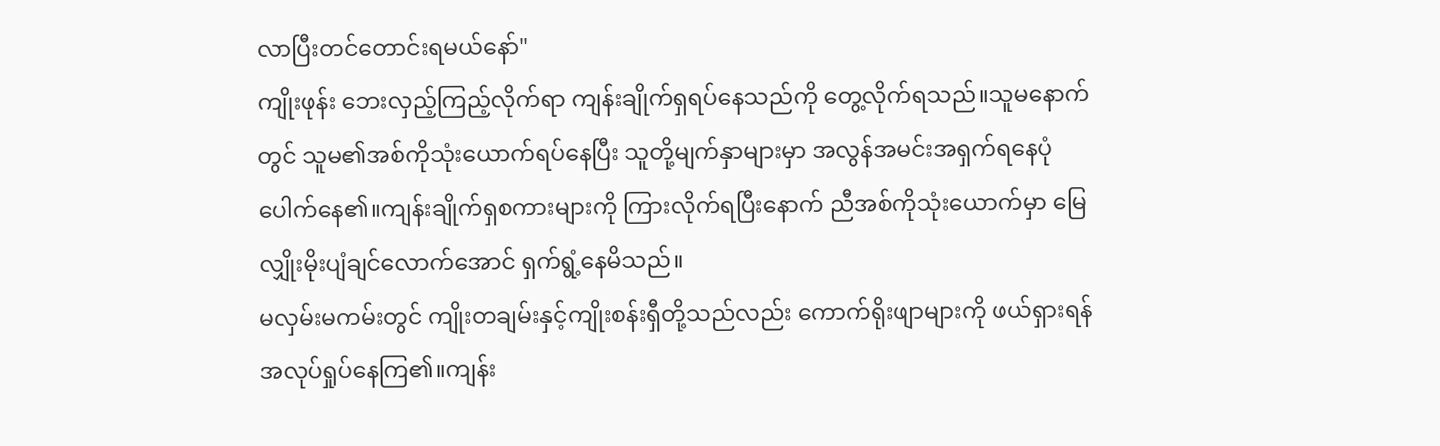လာပြီးတင်တောင်းရမယ်နော်"
ကျိုးဖုန်း ဘေးလှည့်ကြည့်လိုက်ရာ ကျန်းချိုက်ရှရပ်နေသည်ကို တွေ့လိုက်ရသည်။သူမနောက်တွင် သူမ၏အစ်ကိုသုံးယောက်ရပ်နေပြီး သူတို့မျက်နှာများမှာ အလွန်အမင်းအရှက်ရနေပုံပေါက်နေ၏။ကျန်းချိုက်ရှစကားများကို ကြားလိုက်ရပြီးနောက် ညီအစ်ကိုသုံးယောက်မှာ မြေ လျှိုးမိုးပျံချင်လောက်အောင် ရှက်ရွံ့နေမိသည်။
မလှမ်းမကမ်းတွင် ကျိုးတချမ်းနှင့်ကျိုးစန်းရှီတို့သည်လည်း ကောက်ရိုးဖျာများကို ဖယ်ရှားရန် အလုပ်ရှုပ်နေကြ၏။ကျန်း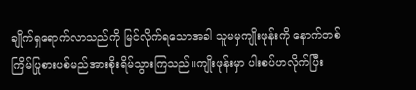ချိုက်ရှရောက်လာသည်ကို မြင်လိုက်ရသောအခါ သူမမှကျိုးဖုန်းကို နောက်တစ်ကြိမ်ပြုစားပစ်မည်အားစိုးရိမ်သွားကြသည်။ကျိုးဖုန်းမှာ ပါးစပ်ဟလိုက်ပြီး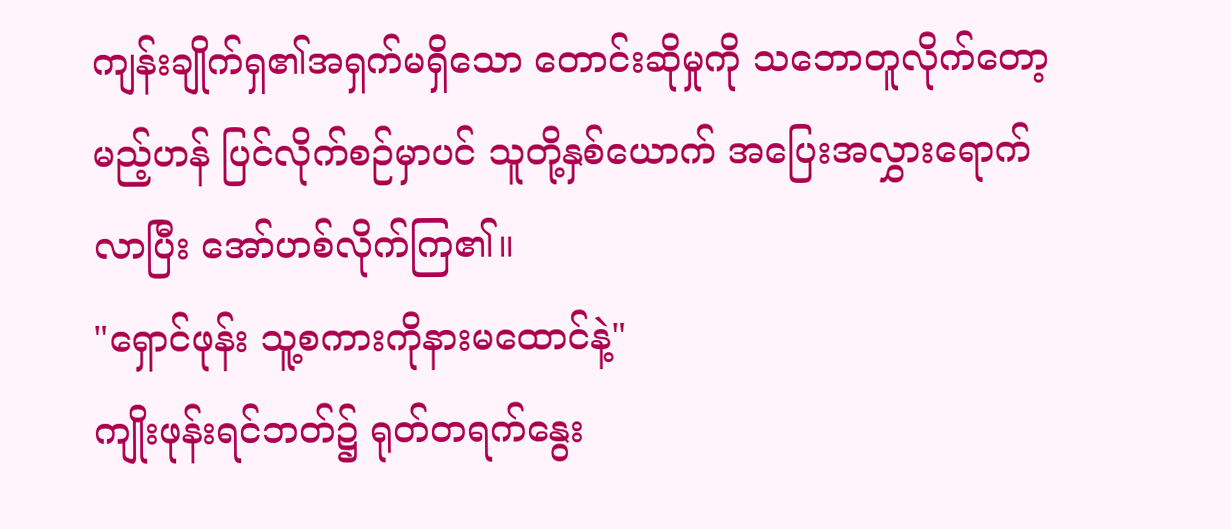ကျန်းချိုက်ရှ၏အရှက်မရှိသော တောင်းဆိုမှုကို သဘောတူလိုက်တော့မည့်ဟန် ပြင်လိုက်စဉ်မှာပင် သူတို့နှစ်ယောက် အပြေးအလွှားရောက်လာပြီး အော်ဟစ်လိုက်ကြ၏။
"ရှောင်ဖုန်း သူ့စကားကိုနားမထောင်နဲ့"
ကျိုးဖုန်းရင်ဘတ်၌ ရုတ်တရက်နွေး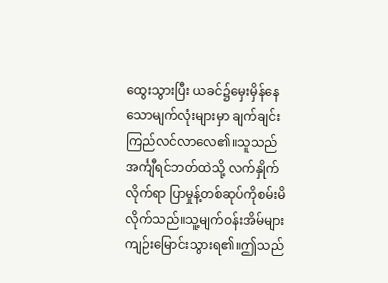ထွေးသွားပြီး ယခင်၌မှေးမှိန်နေသောမျက်လုံးများမှာ ချက်ချင်းကြည်လင်လာလေ၏။သူသည်အင်္ကျီရင်ဘတ်ထဲသို့ လက်နှိုက်လိုက်ရာ ပြာမှုန့်တစ်ဆုပ်ကိုစမ်းမိလိုက်သည်။သူ့မျက်ဝန်းအိမ်များ ကျဉ်းမြောင်းသွားရ၏။ဤသည်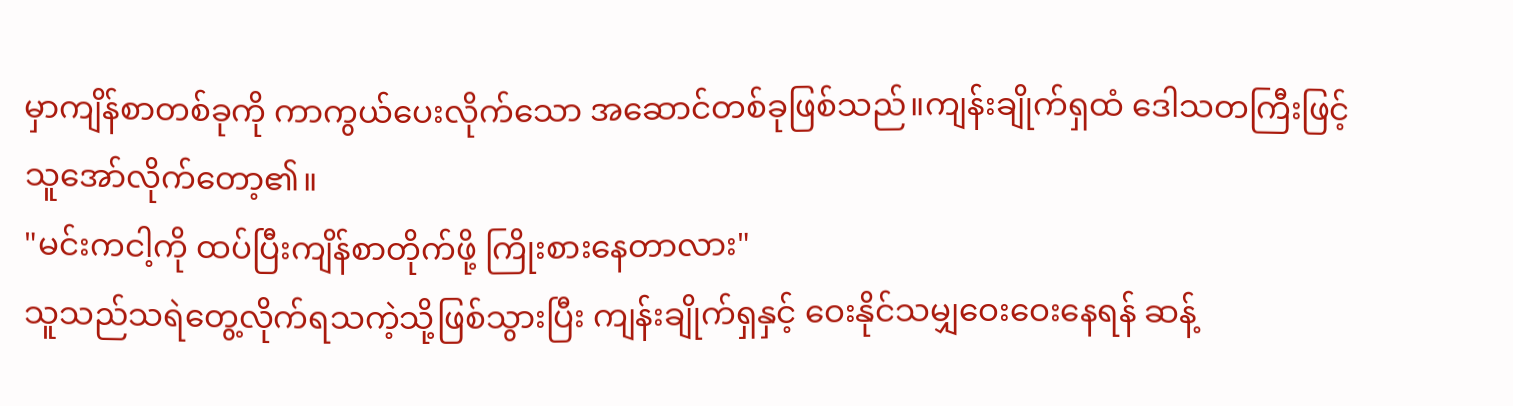မှာကျိန်စာတစ်ခုကို ကာကွယ်ပေးလိုက်သော အဆောင်တစ်ခုဖြစ်သည်။ကျန်းချိုက်ရှထံ ဒေါသတကြီးဖြင့် သူအော်လိုက်တော့၏။
"မင်းကငါ့ကို ထပ်ပြီးကျိန်စာတိုက်ဖို့ ကြိုးစားနေတာလား"
သူသည်သရဲတွေ့လိုက်ရသကဲ့သို့ဖြစ်သွားပြီး ကျန်းချိုက်ရှနှင့် ဝေးနိုင်သမျှဝေးဝေးနေရန် ဆန့်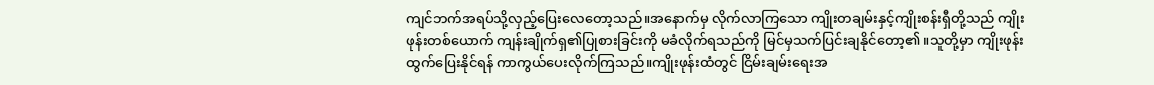ကျင်ဘက်အရပ်သို့လှည့်ပြေးလေတော့သည်။အနောက်မှ လိုက်လာကြသော ကျိုးတချမ်းနှင့်ကျိုးစန်းရှီတို့သည် ကျိုးဖုန်းတစ်ယောက် ကျန်းချိုက်ရှ၏ပြုစားခြင်းကို မခံလိုက်ရသည်ကို မြင်မှသက်ပြင်းချနိုင်တော့၏။သူတို့မှာ ကျိုးဖုန်းထွက်ပြေးနိုင်ရန် ကာကွယ်ပေးလိုက်ကြသည်။ကျိုးဖုန်းထံတွင် ငြိမ်းချမ်းရေးအ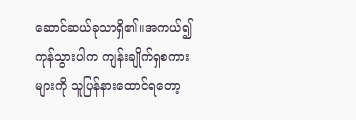ဆောင်ဆယ်ခုသာရှိ၏။အကယ်၍ကုန်သွားပါက ကျန်းချိုက်ရှစကားများကို သူပြန်နားထောင်ရတော့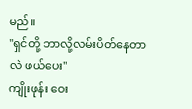မည်။
"ရှင်တို့ ဘာလို့လမ်းပိတ်နေတာလဲ ဖယ်ပေး"
ကျိုးဖုန်း ဝေး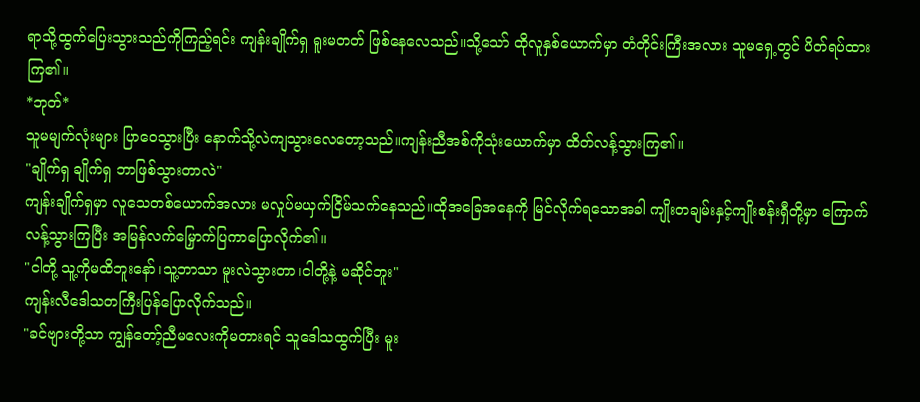ရာသို့ထွက်ပြေးသွားသည်ကိုကြည့်ရင်း ကျန်းချိုက်ရှ ရူးမတတ် ဖြစ်နေလေသည်။သို့သော် ထိုလူနှစ်ယောက်မှာ တံတိုင်းကြီးအလား သူမရှေ့တွင် ပိတ်ရပ်ထားကြ၏။
*ဘုတ်*
သူမမျက်လုံးများ ပြာဝေသွားပြီး နောက်သို့လဲကျသွားလေတော့သည်။ကျန်းညီအစ်ကိုသုံးယောက်မှာ ထိတ်လန့်သွားကြ၏။
"ချိုက်ရှ ချိုက်ရှ ဘာဖြစ်သွားတာလဲ"
ကျန်းချိုက်ရှမှာ လူသေတစ်ယောက်အလား မလှုပ်မယှက်ငြိမ်သက်နေသည်။ထိုအခြေအနေကို မြင်လိုက်ရသောအခါ ကျိုးတချမ်းနှင့်ကျိုးစန်းရှီတို့မှာ ကြောက်လန့်သွားကြပြီး အမြန်လက်မြှောက်ပြကာပြောလိုက်၏။
"ငါတို့ သူ့ကိုမထိဘူးနော်၊သူ့ဘာသာ မူးလဲသွားတာ၊ငါတို့နဲ့ မဆိုင်ဘူး"
ကျန်းလီဒေါသတကြီးပြန်ပြောလိုက်သည်။
"ခင်ဗျားတို့သာ ကျွန်တော့်ညီမလေးကိုမတားရင် သူဒေါသထွက်ပြီး မူး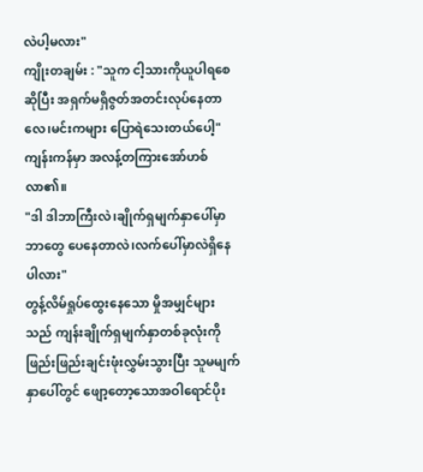လဲပါ့မလား"
ကျိုးတချမ်း : "သူက ငါ့သားကိုယူပါရစေဆိုပြီး အရှက်မရှိဇွတ်အတင်းလုပ်နေတာလေ၊မင်းကများ ပြောရဲသေးတယ်ပေါ့"
ကျန်းကန်မှာ အလန့်တကြားအော်ဟစ်လာ၏။
"ဒါ ဒါဘာကြီးလဲ၊ချိုက်ရှမျက်နှာပေါ်မှာ ဘာတွေ ပေနေတာလဲ၊လက်ပေါ်မှာလဲရှိနေပါလား"
တွန့်လိမ်ရှုပ်ထွေးနေသော မှိုအမျှင်များသည် ကျန်းချိုက်ရှမျက်နှာတစ်ခုလုံးကို ဖြည်းဖြည်းချင်းဖုံးလွှမ်းသွားပြီး သူမမျက်နှာပေါ်တွင် ဖျော့တော့သောအဝါရောင်ပိုး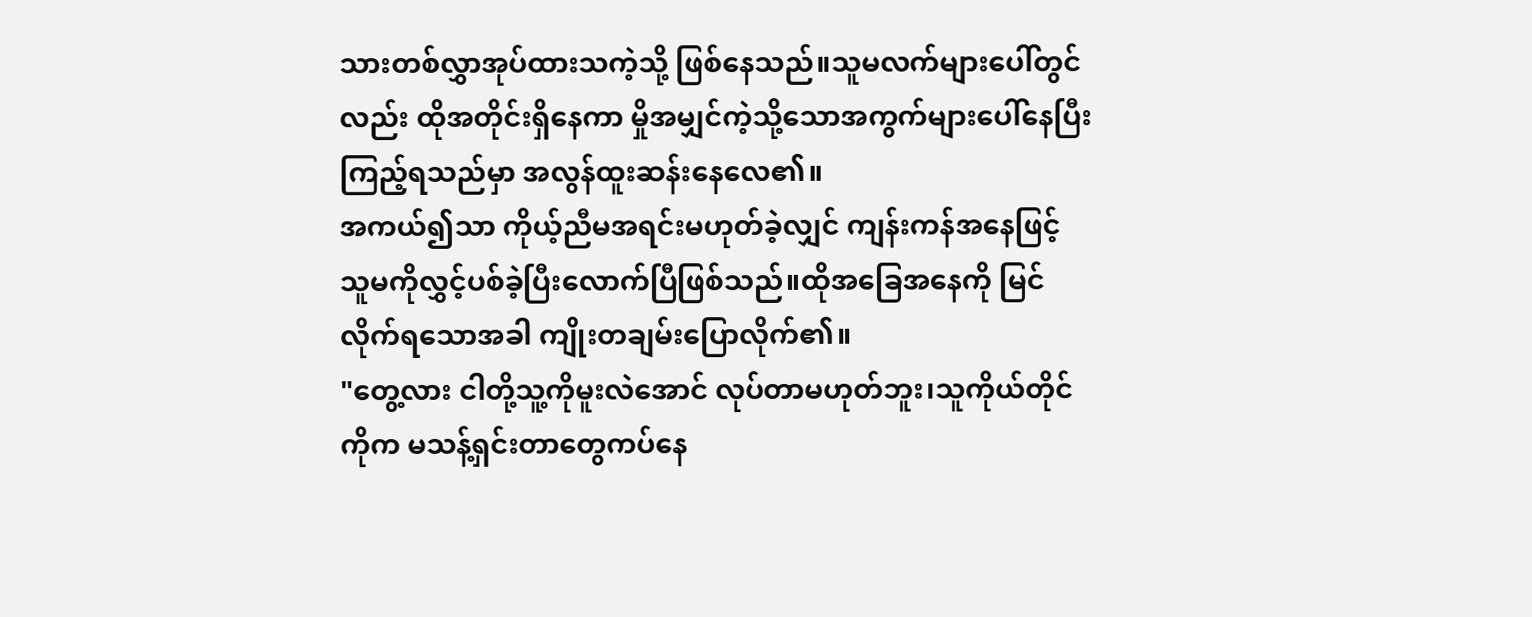သားတစ်လွှာအုပ်ထားသကဲ့သို့ ဖြစ်နေသည်။သူမလက်များပေါ်တွင်လည်း ထိုအတိုင်းရှိနေကာ မှိုအမျှင်ကဲ့သို့သောအကွက်များပေါ်နေပြီး ကြည့်ရသည်မှာ အလွန်ထူးဆန်းနေလေ၏။
အကယ်၍သာ ကိုယ့်ညီမအရင်းမဟုတ်ခဲ့လျှင် ကျန်းကန်အနေဖြင့် သူမကိုလွှင့်ပစ်ခဲ့ပြီးလောက်ပြီဖြစ်သည်။ထိုအခြေအနေကို မြင်လိုက်ရသောအခါ ကျိုးတချမ်းပြောလိုက်၏။
"တွေ့လား ငါတို့သူ့ကိုမူးလဲအောင် လုပ်တာမဟုတ်ဘူး၊သူကိုယ်တိုင်ကိုက မသန့်ရှင်းတာတွေကပ်နေ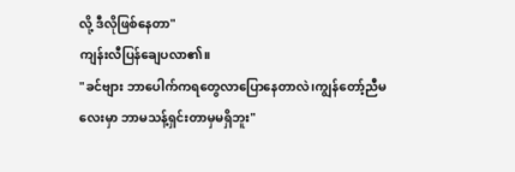လို့ ဒီလိုဖြစ်နေတာ"
ကျန်းလီပြန်ချေပလာ၏။
"ခင်ဗျား ဘာပေါက်ကရတွေလာပြောနေတာလဲ၊ကျွန်တော့်ညီမလေးမှာ ဘာမသန့်ရှင်းတာမှမရှိဘူး"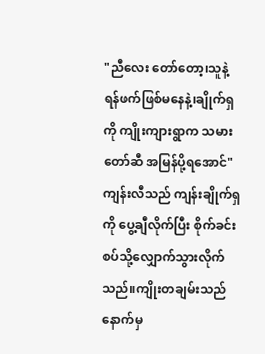"ညီလေး တော်တော့၊သူနဲ့ ရန်ဖက်ဖြစ်မနေနဲ့၊ချိုက်ရှကို ကျိုးကျားရွာက သမားတော်ဆီ အမြန်ပို့ရအောင်"
ကျန်းလီသည် ကျန်းချိုက်ရှကို ပွေ့ချီလိုက်ပြီး စိုက်ခင်းစပ်သို့လျှောက်သွားလိုက်သည်။ကျိုးတချမ်းသည် နောက်မှ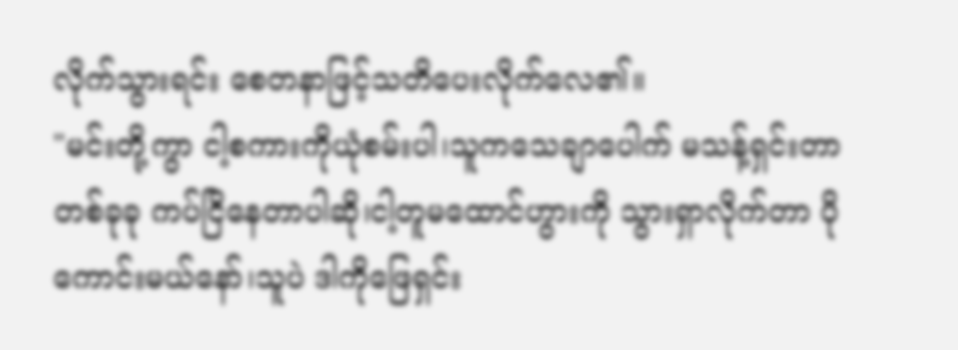လိုက်သွားရင်း စေတနာဖြင့်သတိပေးလိုက်လေ၏။
"မင်းတို့ကွာ ငါ့စကားကိုယုံစမ်းပါ၊သူကသေချာပေါက် မသန့်ရှင်းတာတစ်ခုခု ကပ်ငြိနေတာပါဆို၊ငါ့တူမထောင်ဟွားကို သွားရှာလိုက်တာ ပိုကောင်းမယ်နော်၊သူပဲ ဒါကိုဖြေရှင်း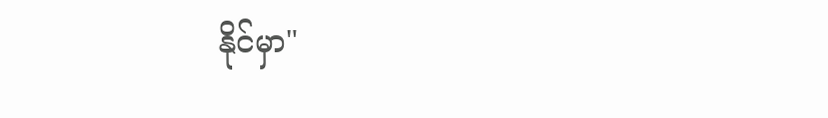နိုင်မှာ"